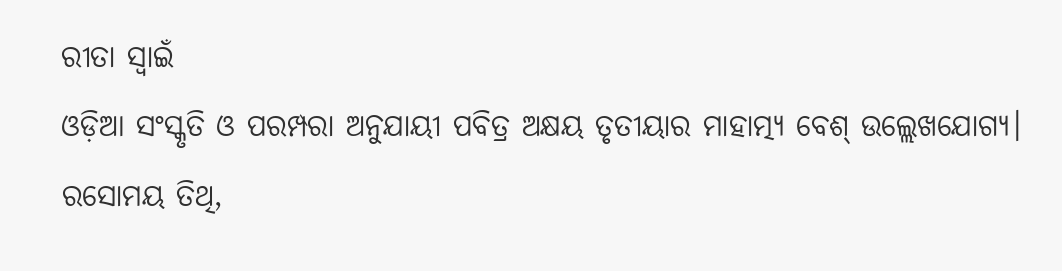ରୀତା ସ୍ୱାଇଁ
ଓଡ଼ିଆ ସଂସ୍କୃତି ଓ ପରମ୍ପରା ଅନୁଯାୟୀ ପବିତ୍ର ଅକ୍ଷୟ ତୃତୀୟାର ମାହାତ୍ମ୍ୟ ବେଶ୍ ଉଲ୍ଲେଖଯୋଗ୍ୟ। ରସୋମୟ ତିଥି,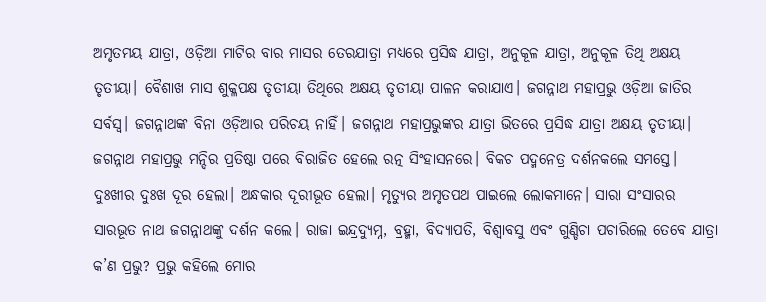ଅମୃତମୟ ଯାତ୍ରା, ଓଡ଼ିଆ ମାଟିର ବାର ମାସର ତେରଯାତ୍ରା ମଧ୍ୟରେ ପ୍ରସିଦ୍ଧ ଯାତ୍ରା, ଅନୁକୂଳ ଯାତ୍ରା, ଅନୁକୂଳ ତିଥି ଅକ୍ଷୟ ତୃତୀୟା। ବୈଶାଖ ମାସ ଶୁକ୍ଳପକ୍ଷ ତୃତୀୟା ତିଥିରେ ଅକ୍ଷୟ ତୃତୀୟା ପାଳନ କରାଯାଏ। ଜଗନ୍ନାଥ ମହାପ୍ରଭୁ ଓଡ଼ିଆ ଜାତିର ସର୍ବସ୍ୱ। ଜଗନ୍ନାଥଙ୍କ ବିନା ଓଡ଼ିଆର ପରିଚୟ ନାହିଁ। ଜଗନ୍ନାଥ ମହାପ୍ରଭୁଙ୍କର ଯାତ୍ରା ଭିତରେ ପ୍ରସିଦ୍ଧ ଯାତ୍ରା ଅକ୍ଷୟ ତୃତୀୟା। ଜଗନ୍ନାଥ ମହାପ୍ରଭୁ ମନ୍ଦିର ପ୍ରତିଷ୍ଠା ପରେ ବିରାଜିତ ହେଲେ ରତ୍ନ ସିଂହାସନରେ। ବିକଚ ପଦ୍ମନେତ୍ର ଦର୍ଶନକଲେ ସମସ୍ତେ।
ଦୁଃଖୀର ଦୁଃଖ ଦୂର ହେଲା। ଅନ୍ଧକାର ଦୂରୀଭୂତ ହେଲା। ମୃତ୍ୟୁର ଅମୃତପଥ ପାଇଲେ ଲୋକମାନେ। ସାରା ସଂସାରର ସାରଭୂତ ନାଥ ଜଗନ୍ନାଥଙ୍କୁ ଦର୍ଶନ କଲେ। ରାଜା ଇନ୍ଦ୍ରଦ୍ୟୁମ୍ନ, ବ୍ରହ୍ମା, ବିଦ୍ୟାପତି, ବିଶ୍ୱାବସୁ ଏବଂ ଗୁଣ୍ଡିଚା ପଚାରିଲେ ତେବେ ଯାତ୍ରା କ’ଣ ପ୍ରଭୁ? ପ୍ରଭୁ କହିଲେ ମୋର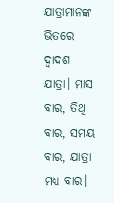ଯାତ୍ରାମାନଙ୍କ ଭିତରେ ଦ୍ୱାଦଶ ଯାତ୍ରା। ମାସ ବାର, ତିଥି ବାର, ସମୟ ବାର, ଯାତ୍ରା ମଧ୍ୟ ବାର।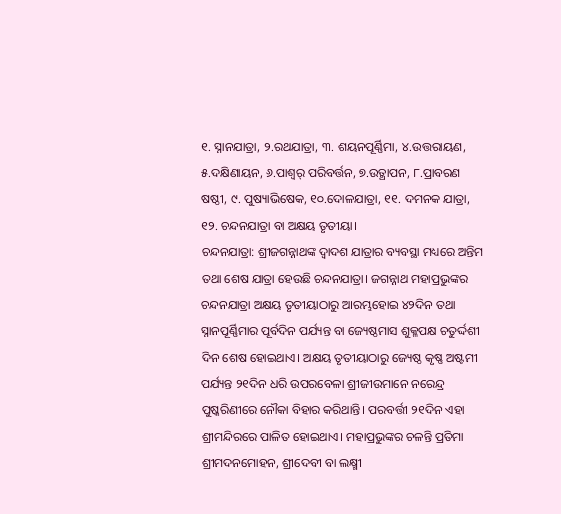୧. ସ୍ନାନଯାତ୍ରା, ୨.ରଥଯାତ୍ରା, ୩. ଶୟନପୂର୍ଣ୍ଣିମା, ୪.ଉତ୍ତରାୟଣ, ୫.ଦକ୍ଷିଣାୟନ, ୬.ପାଶ୍ୱର୍ ପରିବର୍ତ୍ତନ, ୭.ଉତ୍ଥାପନ, ୮.ପ୍ରାବରଣ ଷଷ୍ଠୀ, ୯. ପୁଷ୍ୟାଭିଷେକ, ୧୦.ଦୋଳଯାତ୍ରା, ୧୧. ଦମନକ ଯାତ୍ରା, ୧୨. ଚନ୍ଦନଯାତ୍ରା ବା ଅକ୍ଷୟ ତୃତୀୟା।
ଚନ୍ଦନଯାତ୍ରା: ଶ୍ରୀଜଗନ୍ନାଥଙ୍କ ଦ୍ୱାଦଶ ଯାତ୍ରାର ବ୍ୟବସ୍ଥା ମଧ୍ୟରେ ଅନ୍ତିମ ତଥା ଶେଷ ଯାତ୍ରା ହେଉଛି ଚନ୍ଦନଯାତ୍ରା। ଜଗନ୍ନାଥ ମହାପ୍ରଭୁଙ୍କର ଚନ୍ଦନଯାତ୍ରା ଅକ୍ଷୟ ତୃତୀୟାଠାରୁ ଆରମ୍ଭହୋଇ ୪୨ଦିନ ତଥା ସ୍ନାନପୂର୍ଣ୍ଣିମାର ପୂର୍ବଦିନ ପର୍ଯ୍ୟନ୍ତ ବା ଜ୍ୟେଷ୍ଠମାସ ଶୁକ୍ଳପକ୍ଷ ଚତୁର୍ଦ୍ଦଶୀ ଦିନ ଶେଷ ହୋଇଥାଏ। ଅକ୍ଷୟ ତୃତୀୟାଠାରୁ ଜ୍ୟେଷ୍ଠ କୃଷ୍ଣ ଅଷ୍ଟମୀ ପର୍ଯ୍ୟନ୍ତ ୨୧ଦିନ ଧରି ଉପରବେଳା ଶ୍ରୀଜୀଉମାନେ ନରେନ୍ଦ୍ର ପୁଷ୍କରିଣୀରେ ନୌକା ବିହାର କରିଥାନ୍ତି। ପରବର୍ତ୍ତୀ ୨୧ଦିନ ଏହା ଶ୍ରୀମନ୍ଦିରରେ ପାଳିତ ହୋଇଥାଏ। ମହାପ୍ରଭୁଙ୍କର ଚଳନ୍ତି ପ୍ରତିମା ଶ୍ରୀମଦନମୋହନ, ଶ୍ରୀଦେବୀ ବା ଲକ୍ଷ୍ମୀ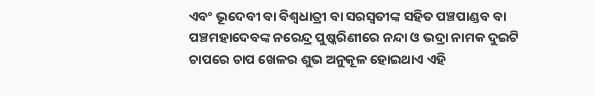ଏବଂ ଭୂଦେବୀ ବା ବିଶ୍ୱଧାତ୍ରୀ ବା ସରସ୍ୱତୀଙ୍କ ସହିତ ପଞ୍ଚପାଣ୍ଡବ ବା ପଞ୍ଚମହାଦେବଙ୍କ ନରେନ୍ଦ୍ର ପୁଷ୍କରିଣୀରେ ନନ୍ଦା ଓ ଭଦ୍ରା ନାମକ ଦୁଇଟି ଚାପରେ ଚାପ ଖେଳର ଶୁଭ ଅନୁକୂଳ ହୋଇଥାଏ ଏହି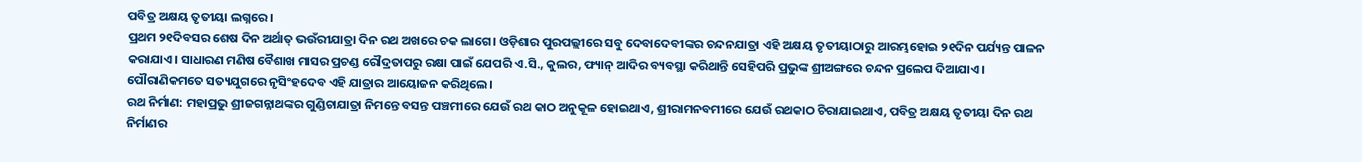ପବିତ୍ର ଅକ୍ଷୟ ତୃତୀୟା ଲଗ୍ନରେ।
ପ୍ରଥମ ୨୧ଦିବସର ଶେଷ ଦିନ ଅର୍ଥାତ୍ ଭଉଁରୀଯାତ୍ରା ଦିନ ରଥ ଅଖରେ ଚକ ଲାଗେ। ଓଡ଼ିଶାର ପୁରପଲ୍ଲୀରେ ସବୁ ଦେବାଦେବୀଙ୍କର ଚନ୍ଦନଯାତ୍ରା ଏହି ଅକ୍ଷୟ ତୃତୀୟାଠାରୁ ଆରମ୍ଭହୋଇ ୨୧ଦିନ ପର୍ଯ୍ୟନ୍ତ ପାଳନ କରାଯାଏ। ସାଧାରଣ ମଣିଷ ବୈଶାଖ ମାସର ପ୍ରଚଣ୍ଡ ରୌଦ୍ରତାପରୁ ରକ୍ଷା ପାଇଁ ଯେପରି ଏ.ସି., କୁଲର, ଫ୍ୟାନ୍ ଆଦିର ବ୍ୟବସ୍ଥା କରିଥାନ୍ତି ସେହିପରି ପ୍ରଭୁଙ୍କ ଶ୍ରୀଅଙ୍ଗରେ ଚନ୍ଦନ ପ୍ରଲେପ ଦିଆଯାଏ। ପୌରାଣିକମତେ ସତ୍ୟଯୁଗରେ ନୃସିଂହଦେବ ଏହି ଯାତ୍ରାର ଆୟୋଜନ କରିଥିଲେ।
ରଥ ନିର୍ମାଣ: ମହାପ୍ରଭୁ ଶ୍ରୀଜଗନ୍ନାଥଙ୍କର ଗୁଣ୍ଡିଚାଯାତ୍ରା ନିମନ୍ତେ ବସନ୍ତ ପଞ୍ଚମୀରେ ଯେଉଁ ରଥ କାଠ ଅନୁକୂଳ ହୋଇଥାଏ, ଶ୍ରୀରାମନବମୀରେ ଯେଉଁ ରଥକାଠ ଚିରାଯାଇଥାଏ, ପବିତ୍ର ଅକ୍ଷୟ ତୃତୀୟା ଦିନ ରଥ ନିର୍ମାଣର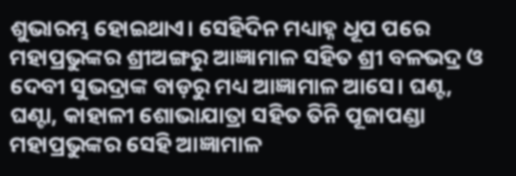ଶୁଭାରମ୍ଭ ହୋଇଥାଏ। ସେହିଦିନ ମଧ୍ୟାହ୍ନ ଧୂପ ପରେ ମହାପ୍ରଭୁଙ୍କର ଶ୍ରୀଅଙ୍ଗରୁ ଆଜ୍ଞାମାଳ ସହିତ ଶ୍ରୀ ବଳଭଦ୍ର ଓ ଦେବୀ ସୁଭଦ୍ରାଙ୍କ ବାଡ଼ରୁ ମଧ୍ୟ ଆଜ୍ଞାମାଳ ଆସେ। ଘଣ୍ଟ, ଘଣ୍ଟା, କାହାଳୀ ଶୋଭାଯାତ୍ରା ସହିତ ତିନି ପୂଜାପଣ୍ଡା ମହାପ୍ରଭୁଙ୍କର ସେହି ଆଜ୍ଞାମାଳ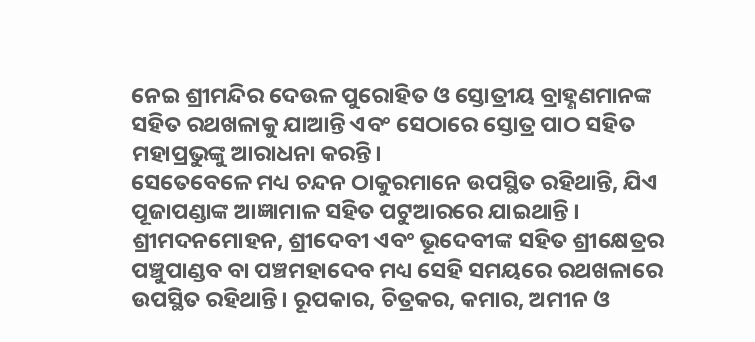ନେଇ ଶ୍ରୀମନ୍ଦିର ଦେଉଳ ପୁରୋହିତ ଓ ସ୍ତୋତ୍ରୀୟ ବ୍ରାହ୍ଣଣମାନଙ୍କ ସହିତ ରଥଖଳାକୁ ଯାଆନ୍ତି ଏବଂ ସେଠାରେ ସ୍ତୋତ୍ର ପାଠ ସହିତ ମହାପ୍ରଭୁଙ୍କୁ ଆରାଧନା କରନ୍ତି।
ସେତେବେଳେ ମଧ୍ୟ ଚନ୍ଦନ ଠାକୁରମାନେ ଉପସ୍ଥିତ ରହିଥାନ୍ତି, ଯିଏ ପୂଜାପଣ୍ଡାଙ୍କ ଆଜ୍ଞାମାଳ ସହିତ ପଟୁଆରରେ ଯାଇଥାନ୍ତି । ଶ୍ରୀମଦନମୋହନ, ଶ୍ରୀଦେବୀ ଏବଂ ଭୂଦେବୀଙ୍କ ସହିତ ଶ୍ରୀକ୍ଷେତ୍ରର ପଞ୍ଚୁପାଣ୍ଡବ ବା ପଞ୍ଚମହାଦେବ ମଧ୍ୟ ସେହି ସମୟରେ ରଥଖଳାରେ ଉପସ୍ଥିତ ରହିଥାନ୍ତି। ରୂପକାର, ଚିତ୍ରକର, କମାର, ଅମୀନ ଓ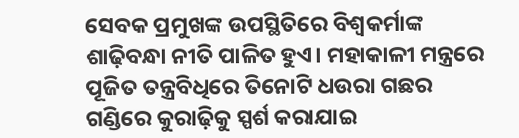ସେବକ ପ୍ରମୁଖଙ୍କ ଉପସ୍ଥିତିରେ ବିଶ୍ୱକର୍ମାଙ୍କ ଶାଢ଼ିବନ୍ଧା ନୀତି ପାଳିତ ହୁଏ। ମହାକାଳୀ ମନ୍ତ୍ରରେ ପୂଜିତ ତନ୍ତ୍ରବିଧିରେ ତିନୋଟି ଧଉରା ଗଛର ଗଣ୍ଡିରେ କୁରାଢ଼ିକୁ ସ୍ପର୍ଶ କରାଯାଇ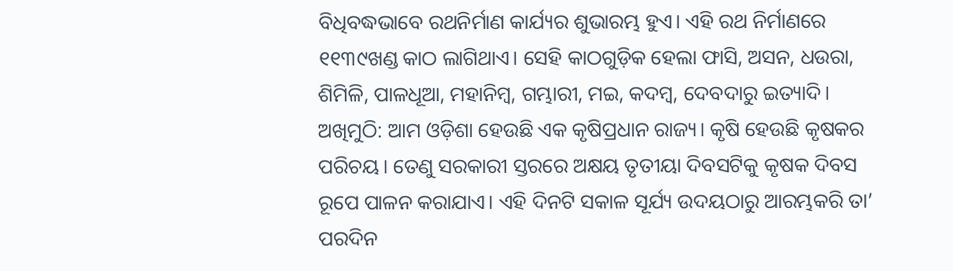ବିଧିବଦ୍ଧଭାବେ ରଥନିର୍ମାଣ କାର୍ଯ୍ୟର ଶୁଭାରମ୍ଭ ହୁଏ। ଏହି ରଥ ନିର୍ମାଣରେ ୧୧୩୯ଖଣ୍ଡ କାଠ ଲାଗିଥାଏ। ସେହି କାଠଗୁଡ଼ିକ ହେଲା ଫାସି, ଅସନ, ଧଉରା, ଶିମିଳି, ପାଳଧୂଆ, ମହାନିମ୍ବ, ଗମ୍ଭାରୀ, ମଇ, କଦମ୍ବ, ଦେବଦାରୁ ଇତ୍ୟାଦି।
ଅଖିମୁଠି: ଆମ ଓଡ଼ିଶା ହେଉଛି ଏକ କୃଷିପ୍ରଧାନ ରାଜ୍ୟ। କୃଷି ହେଉଛି କୃଷକର ପରିଚୟ। ତେଣୁ ସରକାରୀ ସ୍ତରରେ ଅକ୍ଷୟ ତୃତୀୟା ଦିବସଟିକୁ କୃଷକ ଦିବସ ରୂପେ ପାଳନ କରାଯାଏ। ଏହି ଦିନଟି ସକାଳ ସୂର୍ଯ୍ୟ ଉଦୟଠାରୁ ଆରମ୍ଭକରି ତା’ ପରଦିନ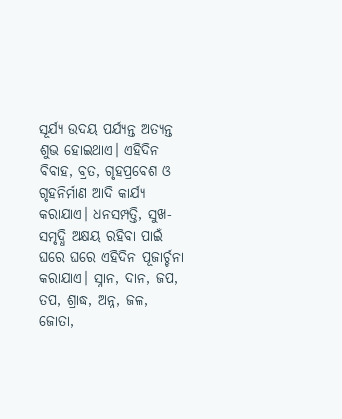ସୂର୍ଯ୍ୟ ଉଦୟ ପର୍ଯ୍ୟନ୍ତ ଅତ୍ୟନ୍ତ ଶୁଭ ହୋଇଥାଏ। ଏହିଦିନ ବିବାହ, ବ୍ରତ, ଗୃହପ୍ରବେଶ ଓ ଗୃହନିର୍ମାଣ ଆଦି କାର୍ଯ୍ୟ କରାଯାଏ। ଧନସମ୍ପତ୍ତି, ସୁଖ-ସମୃଦ୍ଧି ଅକ୍ଷୟ ରହିବା ପାଇଁ ଘରେ ଘରେ ଏହିଦିନ ପୂଜାର୍ଚ୍ଚନା କରାଯାଏ। ସ୍ନାନ, ଦାନ, ଜପ, ତପ, ଶ୍ରାଦ୍ଧ, ଅନ୍ନ, ଜଳ, ଜୋତା,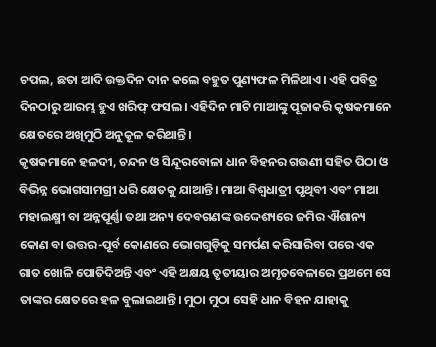ଚପଲ, ଛତା ଆଦି ଉକ୍ତଦିନ ଦାନ କଲେ ବହୁତ ପୁଣ୍ୟଫଳ ମିଳିଥାଏ। ଏହି ପବିତ୍ର ଦିନଠାରୁ ଆରମ୍ଭ ହୁଏ ଖରିଫ୍ ଫସଲ। ଏହିଦିନ ମାଟି ମାଆଙ୍କୁ ପୂଜାକରି କୃଷକମାନେ କ୍ଷେତରେ ଅଖିମୁଠି ଅନୁକୂଳ କରିଥାନ୍ତି।
କୃଷକମାନେ ହଳଦୀ, ଚନ୍ଦନ ଓ ସିନ୍ଦୂରବୋଳା ଧାନ ବିହନର ଗଉଣୀ ସହିତ ପିଠା ଓ ବିଭିନ୍ନ ଭୋଗସାମଗ୍ରୀ ଧରି କ୍ଷେତକୁ ଯାଆନ୍ତି। ମାଆ ବିଶ୍ୱଧାତ୍ରୀ ପୃଥିବୀ ଏବଂ ମାଆ ମହାଲକ୍ଷ୍ମୀ ବା ଅନ୍ନପୂର୍ଣ୍ଣା ତଥା ଅନ୍ୟ ଦେବଗଣଙ୍କ ଉଦ୍ଦେଶ୍ୟରେ ଜମିର ଐଶାନ୍ୟ କୋଣ ବା ଉତ୍ତର-ପୂର୍ବ କୋଣରେ ଭୋଗଗୁଡ଼ିକୁ ସମର୍ପଣ କରିସାରିବା ପରେ ଏକ ଗାତ ଖୋଳି ପୋତିଦିଅନ୍ତି ଏବଂ ଏହି ଅକ୍ଷୟ ତୃତୀୟାର ଅମୃତବେଳାରେ ପ୍ରଥମେ ସେ ତାଙ୍କର କ୍ଷେତରେ ହଳ ବୁଲାଇଥାନ୍ତି। ମୁଠା ମୁଠା ସେହି ଧାନ ବିହନ ଯାହାକୁ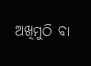ଅଖିମୁଠି ବା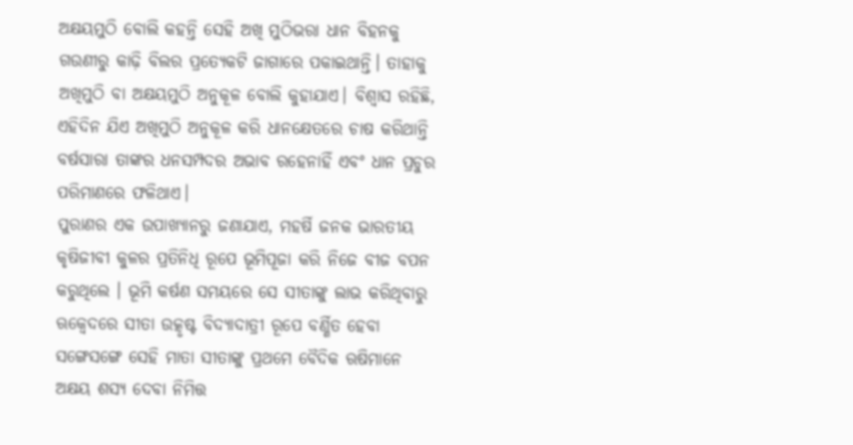ଅକ୍ଷୟମୁଠି ବୋଲି କହନ୍ତି ସେହି ଅଖି ମୁଠିଭରା ଧାନ ବିହନକୁ ଗଉଣୀରୁ କାଢ଼ି ବିଲର ପ୍ରତ୍ୟେକଟି ଜାଗାରେ ପକାଇଥାନ୍ତି। ତାହାକୁ ଅଖିମୁଠି ବା ଅକ୍ଷୟମୁଠି ଅନୁକୂଳ ବୋଲି କୁହାଯାଏ। ବିଶ୍ୱାସ ରହିଛି, ଏହିଦିନ ଯିଏ ଅଖିମୁଠି ଅନୁକୂଳ କରି ଧାନକ୍ଷେତରେ ଚାଷ କରିଥାନ୍ତି ବର୍ଷସାରା ତାଙ୍କର ଧନସମ୍ପଦର ଅଭାବ ରହେନାହିଁ ଏବଂ ଧାନ ପ୍ରଚୁର ପରିମାଣରେ ଫଳିଥାଏ।
ପୁରାଣର ଏକ ଉପାଖ୍ୟାନରୁ ଜଣାଯାଏ, ମହର୍ଷି ଜନକ ଭାରତୀୟ କୃଷିଜୀବୀ କୁଳର ପ୍ରତିନିଧି ରୂପେ ଭୂମିପୂଜା କରି ନିଜେ ବୀଜ ବପନ କରୁଥିଲେ । ଭୂମି କର୍ଷଣ ସମୟରେ ସେ ସୀତାଙ୍କୁ ଲାଭ କରିଥିବାରୁ ଋକ୍ବେଦରେ ସୀତା ଉତ୍କୃଷ୍ଟ ବିଦ୍ୟାଦାତ୍ରୀ ରୂପେ ବର୍ଣ୍ଣିତ ହେବା ସଙ୍ଗେସଙ୍ଗେ ସେହି ମାତା ସୀତାଙ୍କୁ ପ୍ରଥମେ ବୈଦିକ ଋଷିମାନେ ଅକ୍ଷୟ ଶସ୍ୟ ଦେବା ନିମିତ୍ତ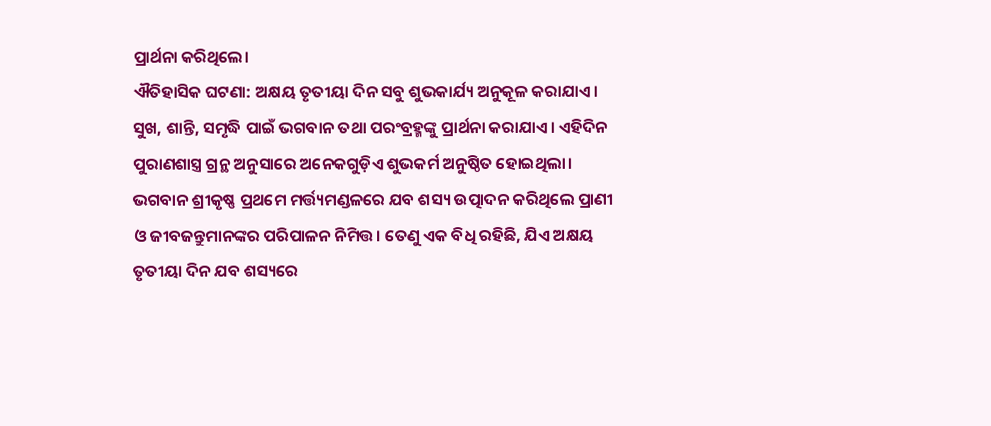ପ୍ରାର୍ଥନା କରିଥିଲେ।
ଐତିହାସିକ ଘଟଣା: ଅକ୍ଷୟ ତୃତୀୟା ଦିନ ସବୁ ଶୁଭକାର୍ଯ୍ୟ ଅନୁକୂଳ କରାଯାଏ। ସୁଖ, ଶାନ୍ତି, ସମୃଦ୍ଧି ପାଇଁ ଭଗବାନ ତଥା ପରଂବ୍ରହ୍ମଙ୍କୁ ପ୍ରାର୍ଥନା କରାଯାଏ। ଏହିଦିନ ପୁରାଣଶାସ୍ତ୍ର ଗ୍ରନ୍ଥ ଅନୁସାରେ ଅନେକଗୁଡ଼ିଏ ଶୁଭକର୍ମ ଅନୁଷ୍ଠିତ ହୋଇଥିଲା। ଭଗବାନ ଶ୍ରୀକୃଷ୍ଣ ପ୍ରଥମେ ମର୍ତ୍ତ୍ୟମଣ୍ଡଳରେ ଯବ ଶସ୍ୟ ଉତ୍ପାଦନ କରିଥିଲେ ପ୍ରାଣୀ ଓ ଜୀବଜନ୍ତୁମାନଙ୍କର ପରିପାଳନ ନିମିତ୍ତ। ତେଣୁ ଏକ ବିଧି ରହିଛି, ଯିଏ ଅକ୍ଷୟ ତୃତୀୟା ଦିନ ଯବ ଶସ୍ୟରେ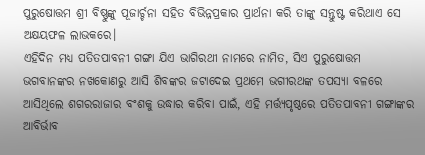ପୁରୁଷୋତ୍ତମ ଶ୍ରୀ ବିଷ୍ଣୁଙ୍କୁ ପୂଜାର୍ଚ୍ଚନା ସହିତ ବିଭିନ୍ନପ୍ରକାର ପ୍ରାର୍ଥନା କରି ତାଙ୍କୁ ସନ୍ତୁଷ୍ଟ କରିଥାଏ ସେ ଅକ୍ଷୟଫଳ ଲାଭକରେ।
ଏହିଦିନ ମଧ୍ୟ ପତିତପାବନୀ ଗଙ୍ଗା ଯିଏ ଭାଗିରଥୀ ନାମରେ ନାମିତ, ସିଏ ପୁରୁଷୋତ୍ତମ ଭଗବାନଙ୍କର ନଖକୋଣରୁ ଆସି ଶିବଙ୍କର ଜଟାଦେଇ ପ୍ରଥମେ ଭଗୀରଥଙ୍କ ତପସ୍ୟା ବଳରେ ଆସିଥିଲେ ଶଗରରାଜାର ବଂଶକୁ ଉଦ୍ଧାର କରିବା ପାଇଁ, ଏହି ମର୍ତ୍ତ୍ୟପୃଷ୍ଠରେ ପତିତପାବନୀ ଗଙ୍ଗାଙ୍କର ଆବିର୍ଭାବ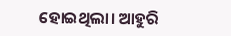ହୋଇଥିଲା। ଆହୁରି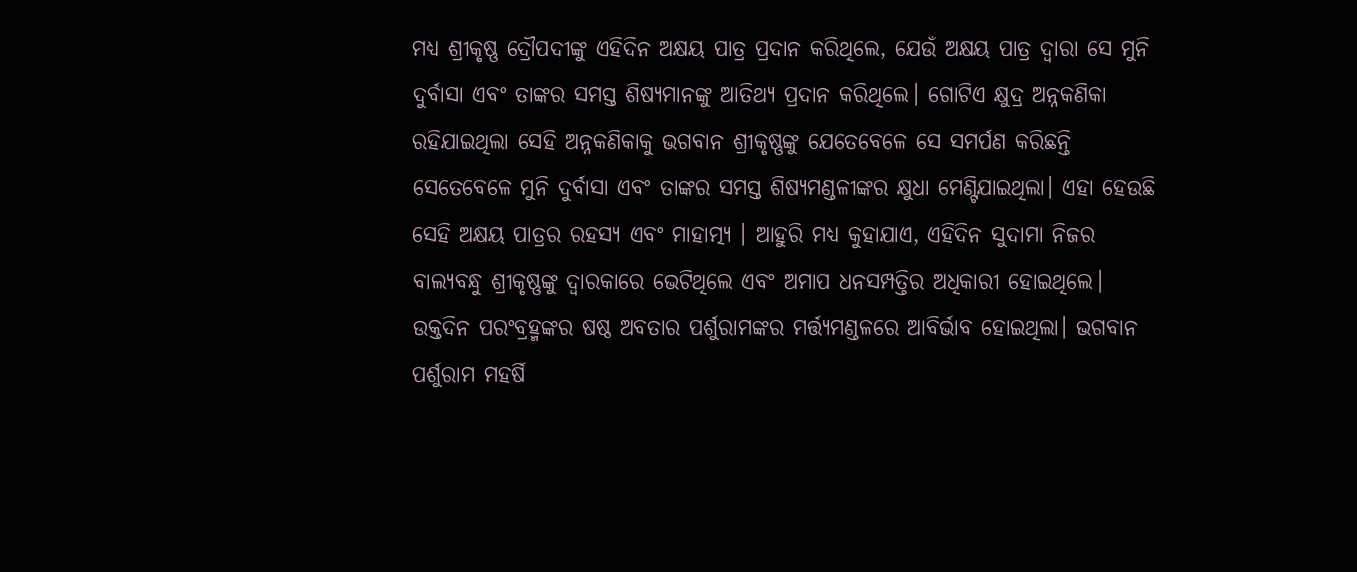ମଧ୍ୟ ଶ୍ରୀକୃଷ୍ଣ ଦ୍ରୌପଦୀଙ୍କୁ ଏହିଦିନ ଅକ୍ଷୟ ପାତ୍ର ପ୍ରଦାନ କରିଥିଲେ, ଯେଉଁ ଅକ୍ଷୟ ପାତ୍ର ଦ୍ୱାରା ସେ ମୁନି ଦୁର୍ବାସା ଏବଂ ତାଙ୍କର ସମସ୍ତ ଶିଷ୍ୟମାନଙ୍କୁ ଆତିଥ୍ୟ ପ୍ରଦାନ କରିଥିଲେ। ଗୋଟିଏ କ୍ଷୁଦ୍ର ଅନ୍ନକଣିକା ରହିଯାଇଥିଲା ସେହି ଅନ୍ନକଣିକାକୁ ଭଗବାନ ଶ୍ରୀକୃଷ୍ଣଙ୍କୁ ଯେତେବେଳେ ସେ ସମର୍ପଣ କରିଛନ୍ତି ସେତେବେଳେ ମୁନି ଦୁର୍ବାସା ଏବଂ ତାଙ୍କର ସମସ୍ତ ଶିଷ୍ୟମଣ୍ଡଳୀଙ୍କର କ୍ଷୁଧା ମେଣ୍ଟିଯାଇଥିଲା। ଏହା ହେଉଛି ସେହି ଅକ୍ଷୟ ପାତ୍ରର ରହସ୍ୟ ଏବଂ ମାହାତ୍ମ୍ୟ । ଆହୁରି ମଧ୍ୟ କୁହାଯାଏ, ଏହିଦିନ ସୁଦାମା ନିଜର ବାଲ୍ୟବନ୍ଧୁ ଶ୍ରୀକୃଷ୍ଣଙ୍କୁ ଦ୍ୱାରକାରେ ଭେଟିଥିଲେ ଏବଂ ଅମାପ ଧନସମ୍ପତ୍ତିର ଅଧିକାରୀ ହୋଇଥିଲେ।
ଉକ୍ତଦିନ ପରଂବ୍ରହ୍ମଙ୍କର ଷଷ୍ଠ ଅବତାର ପର୍ଶୁରାମଙ୍କର ମର୍ତ୍ତ୍ୟମଣ୍ଡଳରେ ଆବିର୍ଭାବ ହୋଇଥିଲା। ଭଗବାନ ପର୍ଶୁରାମ ମହର୍ଷି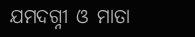ଯମଦଗ୍ନୀ ଓ ମାତା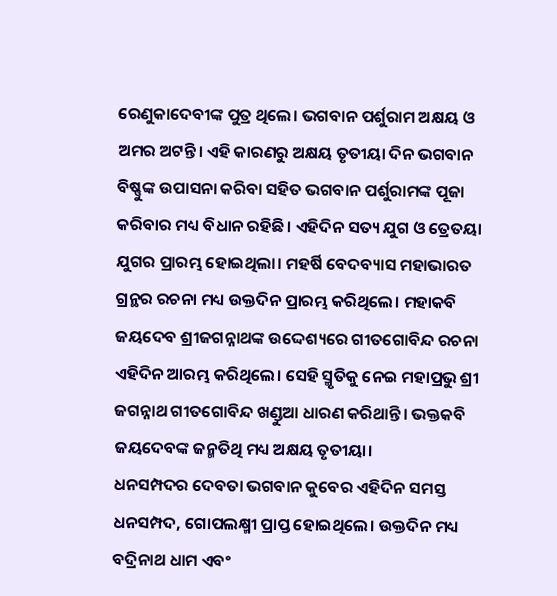ରେଣୁକାଦେବୀଙ୍କ ପୁତ୍ର ଥିଲେ। ଭଗବାନ ପର୍ଶୁରାମ ଅକ୍ଷୟ ଓ ଅମର ଅଟନ୍ତି। ଏହି କାରଣରୁ ଅକ୍ଷୟ ତୃତୀୟା ଦିନ ଭଗବାନ ବିଷ୍ଣୁଙ୍କ ଉପାସନା କରିବା ସହିତ ଭଗବାନ ପର୍ଶୁରାମଙ୍କ ପୂଜା କରିବାର ମଧ୍ୟ ବିଧାନ ରହିଛି। ଏହିଦିନ ସତ୍ୟ ଯୁଗ ଓ ତ୍ରେତୟା ଯୁଗର ପ୍ରାରମ୍ଭ ହୋଇଥିଲା। ମହର୍ଷି ବେଦବ୍ୟାସ ମହାଭାରତ ଗ୍ରନ୍ଥର ରଚନା ମଧ୍ୟ ଉକ୍ତଦିନ ପ୍ରାରମ୍ଭ କରିଥିଲେ। ମହାକବି ଜୟଦେବ ଶ୍ରୀଜଗନ୍ନାଥଙ୍କ ଉଦ୍ଦେଶ୍ୟରେ ଗୀତଗୋବିନ୍ଦ ରଚନା ଏହିଦିନ ଆରମ୍ଭ କରିଥିଲେ। ସେହି ସ୍ମୃତିକୁ ନେଇ ମହାପ୍ରଭୁ ଶ୍ରୀ ଜଗନ୍ନାଥ ଗୀତଗୋବିନ୍ଦ ଖଣ୍ଡୁଆ ଧାରଣ କରିଥାନ୍ତି। ଭକ୍ତକବି ଜୟଦେବଙ୍କ ଜନ୍ମତିଥି ମଧ୍ୟ ଅକ୍ଷୟ ତୃତୀୟା।
ଧନସମ୍ପଦର ଦେବତା ଭଗବାନ କୁବେର ଏହିଦିନ ସମସ୍ତ ଧନସମ୍ପଦ, ଗୋପଲକ୍ଷ୍ମୀ ପ୍ରାପ୍ତ ହୋଇଥିଲେ। ଉକ୍ତଦିନ ମଧ୍ୟ ବଦ୍ରିନାଥ ଧାମ ଏବଂ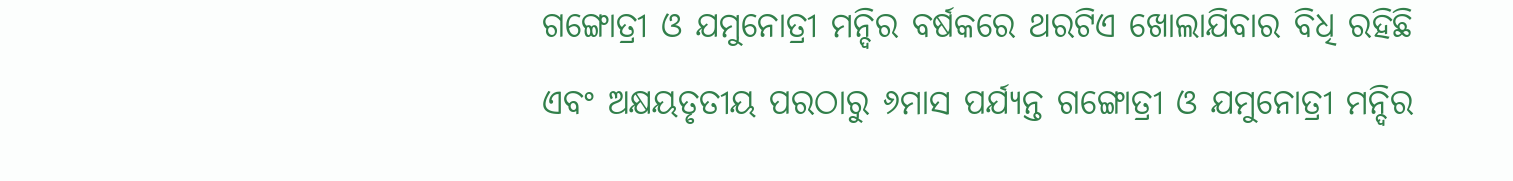ଗଙ୍ଗୋତ୍ରୀ ଓ ଯମୁନୋତ୍ରୀ ମନ୍ଦିର ବର୍ଷକରେ ଥରଟିଏ ଖୋଲାଯିବାର ବିଧି ରହିଛି ଏବଂ ଅକ୍ଷୟତୃତୀୟ ପରଠାରୁ ୬ମାସ ପର୍ଯ୍ୟନ୍ତ ଗଙ୍ଗୋତ୍ରୀ ଓ ଯମୁନୋତ୍ରୀ ମନ୍ଦିର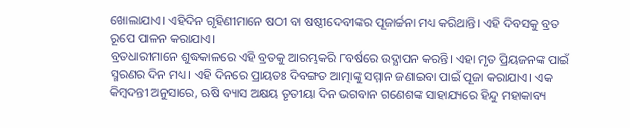ଖୋଲାଯାଏ। ଏହିଦିନ ଗୃହିଣୀମାନେ ଷଠୀ ବା ଷଷ୍ଠୀଦେବୀଙ୍କର ପୂଜାର୍ଚ୍ଚନା ମଧ୍ୟ କରିଥାନ୍ତି। ଏହି ଦିବସକୁ ବ୍ରତ ରୂପେ ପାଳନ କରାଯାଏ।
ବ୍ରତଧାରୀମାନେ ଶୁଦ୍ଧକାଳରେ ଏହି ବ୍ରତକୁ ଆରମ୍ଭକରି ୮ବର୍ଷରେ ଉଦ୍ଯାପନ କରନ୍ତି। ଏହା ମୃତ ପ୍ରିୟଜନଙ୍କ ପାଇଁ ସ୍ମରଣର ଦିନ ମଧ୍ୟ। ଏହି ଦିନରେ ପ୍ରାୟତଃ ଦିବଙ୍ଗତ ଆତ୍ମାଙ୍କୁ ସମ୍ମାନ ଜଣାଇବା ପାଇଁ ପୂଜା କରାଯାଏ। ଏକ କିମ୍ବଦନ୍ତୀ ଅନୁସାରେ, ଋଷି ବ୍ୟାସ ଅକ୍ଷୟ ତୃତୀୟା ଦିନ ଭଗବାନ ଗଣେଶଙ୍କ ସାହାଯ୍ୟରେ ହିନ୍ଦୁ ମହାକାବ୍ୟ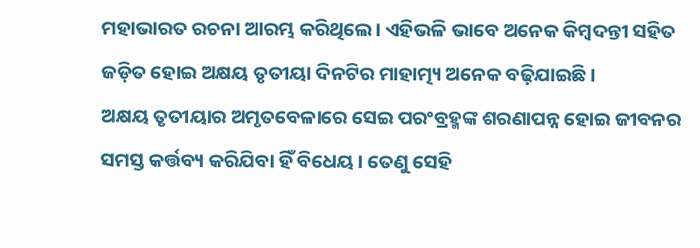ମହାଭାରତ ରଚନା ଆରମ୍ଭ କରିଥିଲେ। ଏହିଭଳି ଭାବେ ଅନେକ କିମ୍ବଦନ୍ତୀ ସହିତ ଜଡ଼ିତ ହୋଇ ଅକ୍ଷୟ ତୃତୀୟା ଦିନଟିର ମାହାତ୍ମ୍ୟ ଅନେକ ବଢ଼ିଯାଇଛି।
ଅକ୍ଷୟ ତୃତୀୟାର ଅମୃତବେଳାରେ ସେଇ ପରଂବ୍ରହ୍ମଙ୍କ ଶରଣାପନ୍ନ ହୋଇ ଜୀବନର ସମସ୍ତ କର୍ତ୍ତବ୍ୟ କରିଯିବା ହିଁ ବିଧେୟ। ତେଣୁ ସେହି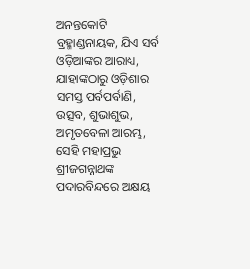ଅନନ୍ତକୋଟି ବ୍ରହ୍ମାଣ୍ଡନାୟକ, ଯିଏ ସର୍ବ ଓଡ଼ିଆଙ୍କର ଆରାଧ୍ୟ, ଯାହାଙ୍କଠାରୁ ଓଡ଼ିଶାର ସମସ୍ତ ପର୍ବପର୍ବାଣି, ଉତ୍ସବ, ଶୁଭାଶୁଭ, ଅମୃତବେଳା ଆରମ୍ଭ, ସେହି ମହାପ୍ରଭୁ ଶ୍ରୀଜଗନ୍ନାଥଙ୍କ ପଦାରବିନ୍ଦରେ ଅକ୍ଷୟ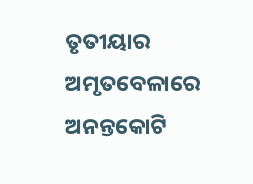ତୃତୀୟାର ଅମୃତବେଳାରେ ଅନନ୍ତକୋଟି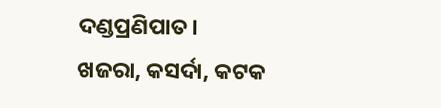ଦଣ୍ଡପ୍ରଣିପାତ।
ଖଜରା, କସର୍ଦା, କଟକ